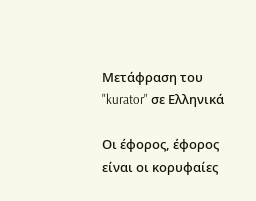Μετάφραση του "kurator" σε Ελληνικά

Οι έφορος, έφορος είναι οι κορυφαίες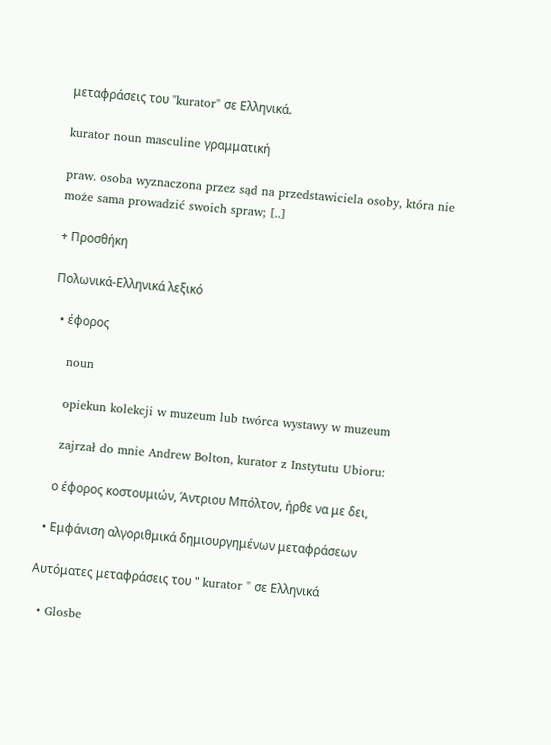μεταφράσεις του "kurator" σε Ελληνικά.

kurator noun masculine γραμματική

praw. osoba wyznaczona przez sąd na przedstawiciela osoby, która nie może sama prowadzić swoich spraw; [..]

+ Προσθήκη

Πολωνικά-Ελληνικά λεξικό

  • έφορος

    noun

    opiekun kolekcji w muzeum lub twórca wystawy w muzeum

    zajrzał do mnie Andrew Bolton, kurator z Instytutu Ubioru:

    ο έφορος κοστουμιών, Άντριου Μπόλτον, ήρθε να με δει,

  • Εμφάνιση αλγοριθμικά δημιουργημένων μεταφράσεων

Αυτόματες μεταφράσεις του " kurator " σε Ελληνικά

  • Glosbe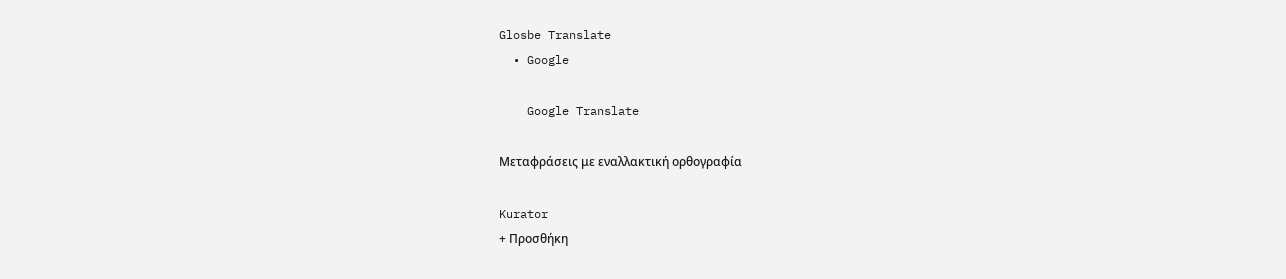Glosbe Translate
  • Google

    Google Translate

Μεταφράσεις με εναλλακτική ορθογραφία

Kurator
+ Προσθήκη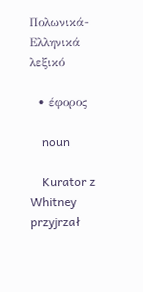Πολωνικά-Ελληνικά λεξικό

  • έφορος

    noun

    Kurator z Whitney przyjrzał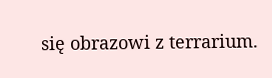się obrazowi z terrarium.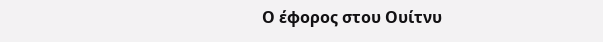Ο έφορος στου Ουίτνυ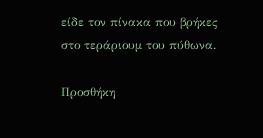είδε τον πίνακα που βρήκες στο τεράριουμ του πύθωνα.

Προσθήκη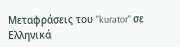Μεταφράσεις του "kurator" σε Ελληνικά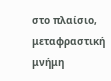στο πλαίσιο, μεταφραστική μνήμη